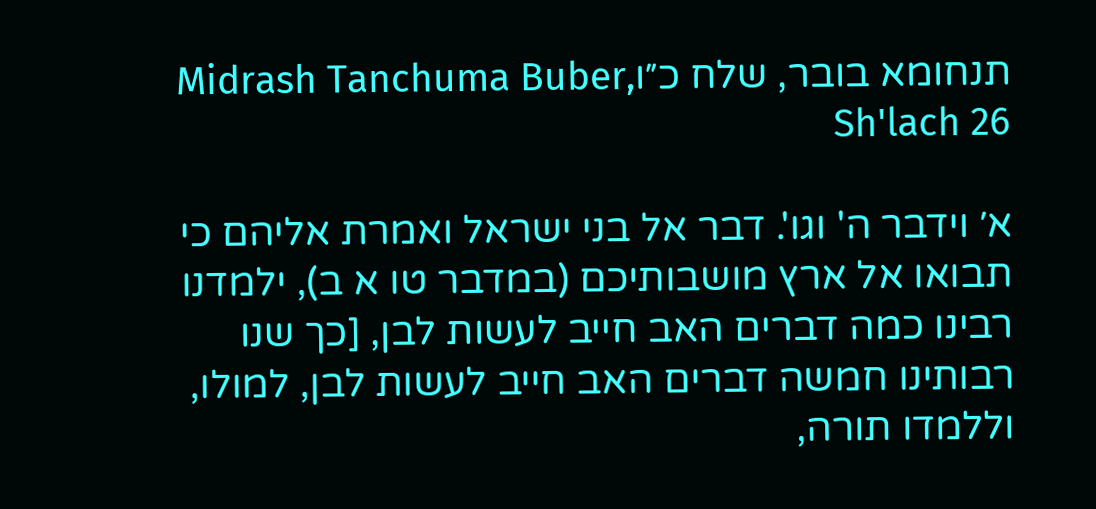תנחומא בובר, שלח כ״וMidrash Tanchuma Buber, Sh'lach 26

א׳ וידבר ה' וגו'. דבר אל בני ישראל ואמרת אליהם כי תבואו אל ארץ מושבותיכם (במדבר טו א ב), ילמדנו רבינו כמה דברים האב חייב לעשות לבן, [כך שנו רבותינו חמשה דברים האב חייב לעשות לבן, למולו, וללמדו תורה,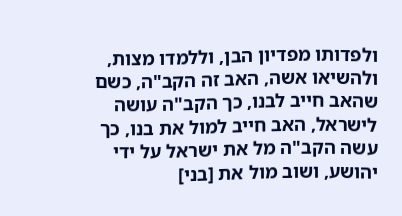ולפדותו מפדיון הבן, וללמדו מצות, ולהשיאו אשה, האב זה הקב"ה, כשם שהאב חייב לבנו, כך הקב"ה עושה לישראל, האב חייב למול את בנו, כך עשה הקב"ה מל את ישראל על ידי יהושע, ושוב מול את [בני]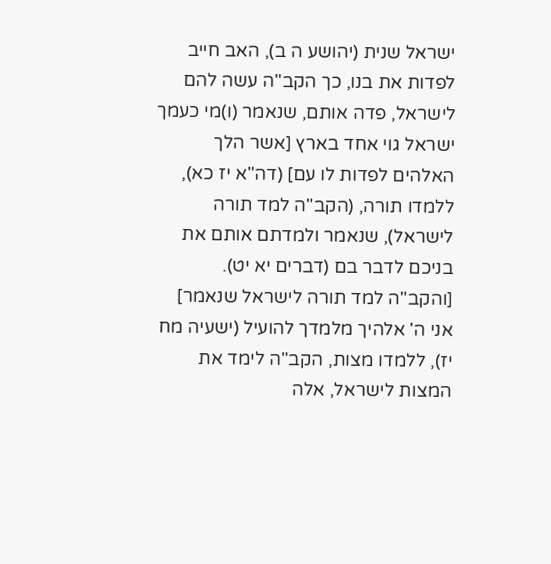ישראל שנית (יהושע ה ב), האב חייב לפדות את בנו, כך הקב"ה עשה להם לישראל, פדה אותם, שנאמר (ו)מי כעמך ישראל גוי אחד בארץ [אשר הלך האלהים לפדות לו עם] (דה"א יז כא), ללמדו תורה, (הקב"ה למד תורה לישראל), שנאמר ולמדתם אותם את בניכם לדבר בם (דברים יא יט). [והקב"ה למד תורה לישראל שנאמר] אני ה' אלהיך מלמדך להועיל (ישעיה מח יז), ללמדו מצות, הקב"ה לימד את המצות לישראל, אלה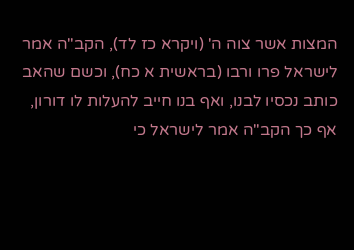המצות אשר צוה ה' (ויקרא כז לד), הקב"ה אמר לישראל פרו ורבו (בראשית א כח), וכשם שהאב כותב נכסיו לבנו, ואף בנו חייב להעלות לו דורון, אף כך הקב"ה אמר לישראל כי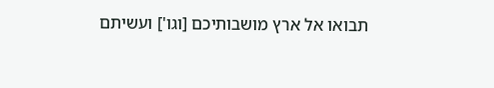תבואו אל ארץ מושבותיכם [וגו'] ועשיתם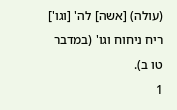(עולה) [אשה] לה' [וגו'] ריח ניחוח וגו' (במדבר טו ב).
1